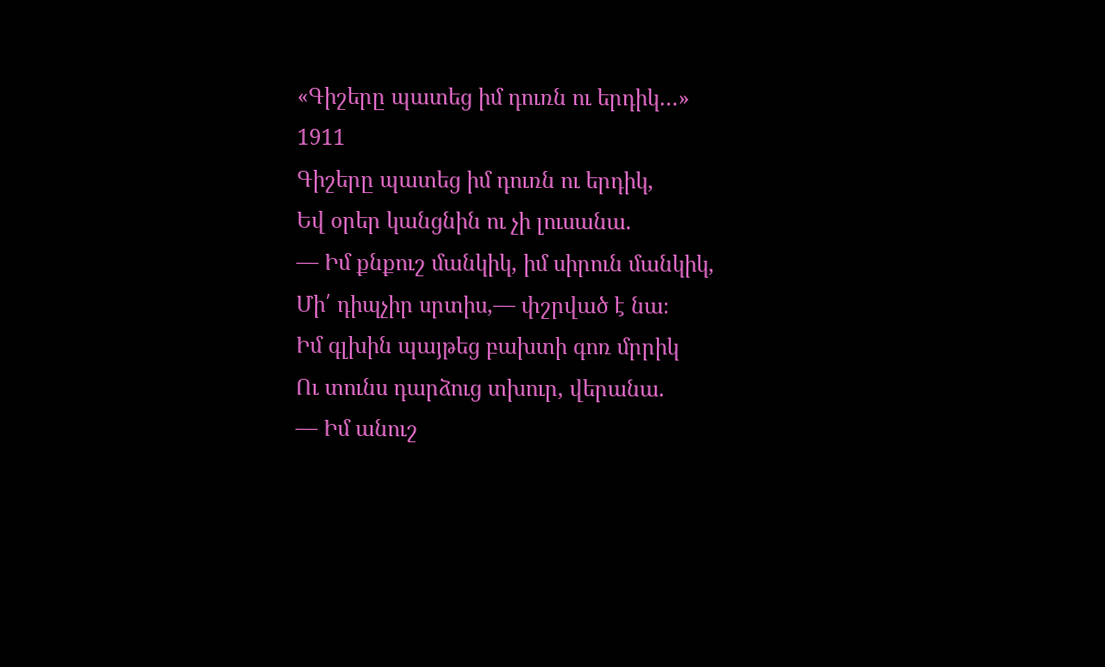«Գիշերը պատեց իմ դուռն ու երդիկ…»
1911
Գիշերը պատեց իմ դուռն ու երդիկ,
Եվ օրեր կանցնին ու չի լուսանա.
— Իմ քնքուշ մանկիկ, իմ սիրուն մանկիկ,
Մի՛ դիպչիր սրտիս,— փշրված է նա։
Իմ գլխին պայթեց բախտի գոռ մրրիկ
Ու տունս դարձուց տխուր, վերանա.
— Իմ անուշ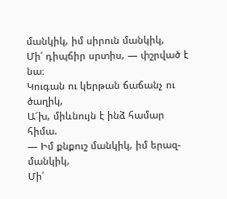մանկիկ, իմ սիրուն մանկիկ,
Մի՛ դիպճիր սրտիս, — փշրված է նա։
Կուգան ու կերթան ճաճանչ ու ծաղիկ,
Ա՜խ, միևնույն է ինձ համար հիմա.
— Իմ քնքուշ մանկիկ, իմ երազ-մանկիկ,
Մի՛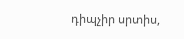դիպչիր սրտիս,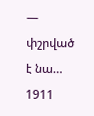— փշրված է նա…
1911